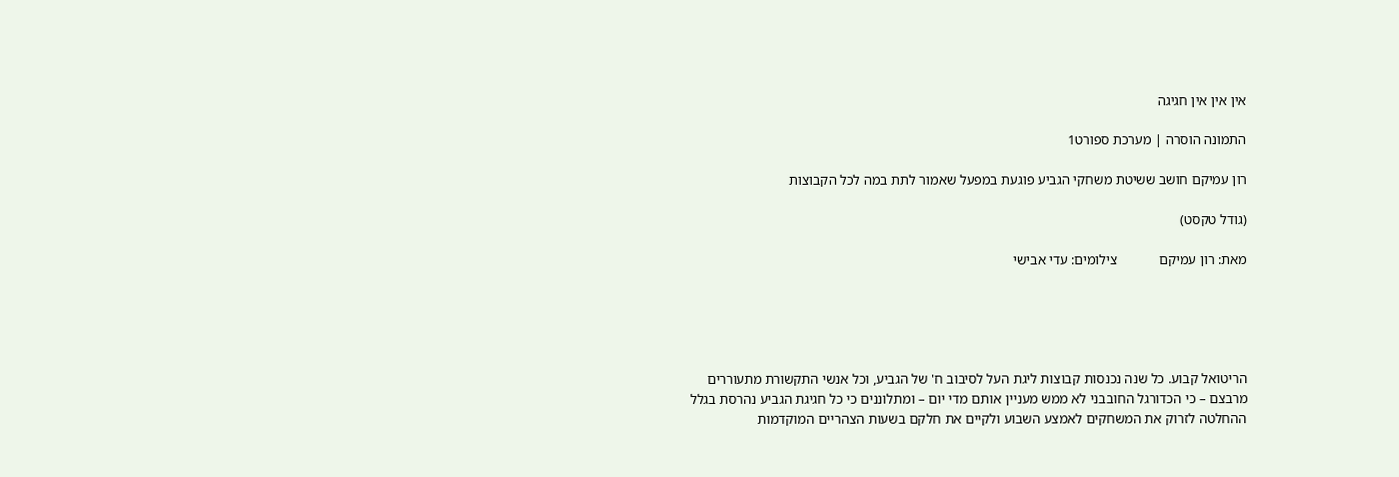אין אין אין חגיגה

התמונה הוסרה | מערכת ספורט1

רון עמיקם חושב ששיטת משחקי הגביע פוגעת במפעל שאמור לתת במה לכל הקבוצות

(גודל טקסט)

מאת: רון עמיקם            צילומים: עדי אבישי





הריטואל קבוע. כל שנה נכנסות קבוצות ליגת העל לסיבוב ח' של הגביע, וכל אנשי התקשורת מתעוררים מרבצם – כי הכדורגל החובבני לא ממש מעניין אותם מדי יום – ומתלוננים כי כל חגיגת הגביע נהרסת בגלל ההחלטה לזרוק את המשחקים לאמצע השבוע ולקיים את חלקם בשעות הצהריים המוקדמות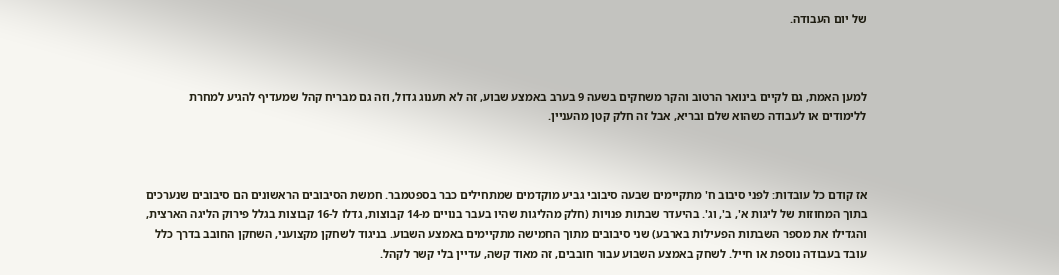של יום העבודה.



למען האמת, גם לקיים בינואר הרטוב והקר משחקים בשעה 9 בערב באמצע שבוע, זה לא תענוג גדול, וזה גם מבריח קהל שמעדיף להגיע למחרת ללימודים או לעבודה כשהוא שלם ובריא, אבל זה חלק קטן מהעניין.



אז קודם כל עובדות: לפני סיבוב ח' מתקיימים שבעה סיבובי גביע מוקדמים שמתחילים כבר בספטמבר. חמשת הסיבובים הראשונים הם סיבובים שנערכים בתוך המחוזות של ליגות א', ב', וג'. בהיעדר שבתות פנויות (חלק מהליגות שהיו בעבר בנויים מ-14 קבוצות, גדלו ל-16 קבוצות בגלל פירוק הליגה הארצית, והגדילו את מספר השבתות הפעילות בארבע) שני סיבובים מתוך החמישה מתקיימים באמצע השבוע. בניגוד לשחקן מקצועני, השחקן החובב בדרך כלל עובד בעבודה נוספת או חייל. לשחק באמצע השבוע עבור חובבים, זה מאוד קשה, עדיין בלי קשר לקהל.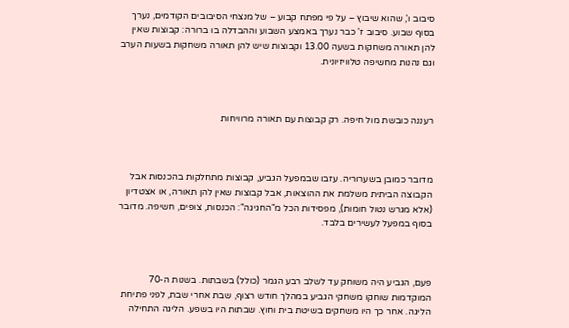סיבוב ו', שהוא שיבוץ – על פי מפתח קבוע – של מנצחי הסיבובים הקודמים, נערך בסוף שבוע. סיבוב ז' כבר נערך באמצע השבוע וההבדלה בו ברורה: קבוצות שאין להן תאורה משחקות בשעה 13.00 וקבוצות שיש להן תאורה משחקות בשעות הערב וגם נהנות מחשיפה טלוויזיונית.



רעננה כובשת מול חיפה. רק קבוצות עם תאורה מרוויחות



מדובר כמובן בשערוריה. עזבו שבמפעל הגביע, קבוצות מתחלקות בהכנסות אבל הקבוצה הביתית משלמת את ההוצאות, אבל קבוצות שאין להן תאורה, או אצטדיון (אלא מגרש נטול חומות), מפסידות הכל מ"החגיגה": הכנסות, צופים, חשיפה. מדובר בסוף במפעל לעשירים בלבד.



פעם, הגביע היה משוחק עד לשלב רבע הגמר (כולל) בשבתות. בשנות ה-70 המוקדמות שוחקו משחקי הגביע במהלך חודש רצוף, שבת אחרי שבת, לפני פתיחת הליגה. אחר כך היו משחקים בשיטת בית וחוץ. שבתות היו בשפע. הליגה התחילה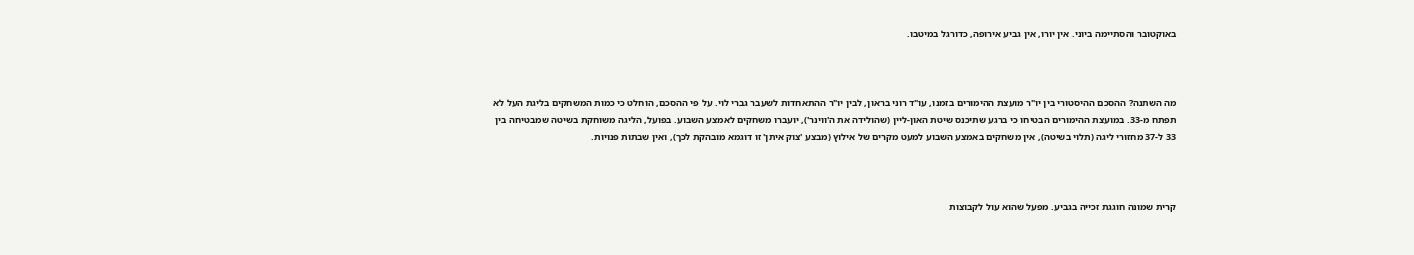באוקטובר והסתיימה ביוני. אין יורו, אין גביע אירופה, כדורגל במיטבו.



מה השתנה? ההסכם ההיסטורי בין יו"ר מועצת ההימורים בזמנו, עו"ד רוני בראון, לבין יו"ר ההתאחדות לשעבר גברי לוי. על פי ההסכם, הוחלט כי כמות המשחקים בליגת העל לא תפתח מ-33. במועצת ההימורים הבטיחו כי ברגע שתיכנס שיטת האון-ליין (שהולידה את ה'ווינר'), יועברו משחקים לאמצע השבוע. בפועל, הליגה משוחקת בשיטה שמבטיחה בין 33 ל-37 מחזורי ליגה (תלוי בשיטה), אין משחקים באמצע השבוע למעט מקרים של אילוץ (מבצע 'צוק איתן' זו דוגמא מובהקת לכך), ואין שבתות פנויות.



קרית שמונה חוגגת זכייה בגביע. מפעל שהוא עול לקבוצות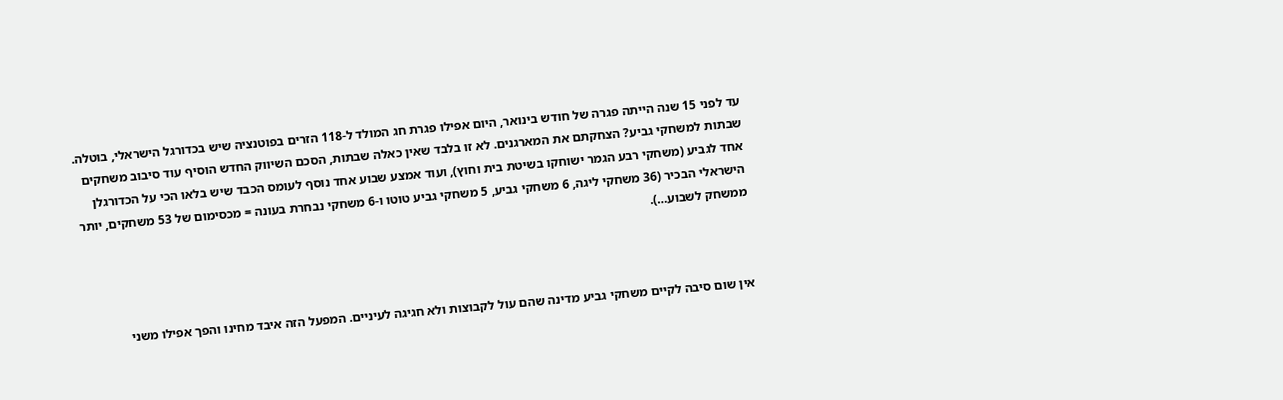עד לפני 15 שנה הייתה פגרה של חודש בינואר, היום אפילו פגרת חג המולד ל-118 הזרים בפוטנציה שיש בכדורגל הישראלי, בוטלה. שבתות למשחקי גביע? הצחקתם את המארגנים. לא זו בלבד שאין כאלה שבתות, הסכם השיווק החדש הוסיף עוד סיבוב משחקים אחד לגביע (משחקי רבע הגמר ישוחקו בשיטת בית וחוץ), ועוד אמצע שבוע אחד נוסף לעומס הכבד שיש בלאו הכי על הכדורגלן הישראלי הבכיר (36 משחקי ליגה, 6 משחקי גביע, 5 משחקי גביע טוטו ו-6 משחקי נבחרת בעונה = מכסימום של 53 משחקים, יותר ממשחק לשבוע…).



אין שום סיבה לקיים משחקי גביע מדינה שהם עול לקבוצות ולא חגיגה לעיניים. המפעל הזה איבד מחינו והפך אפילו משני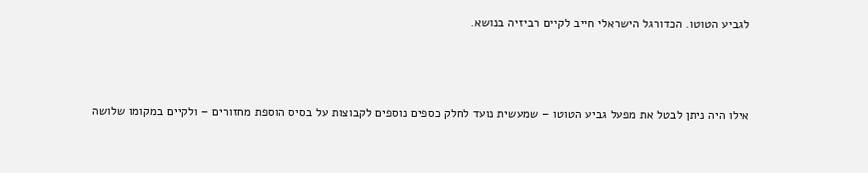לגביע הטוטו. הכדורגל הישראלי חייב לקיים רביזיה בנושא.



אילו היה ניתן לבטל את מפעל גביע הטוטו – שמעשית נועד לחלק כספים נוספים לקבוצות על בסיס הוספת מחזורים – ולקיים במקומו שלושה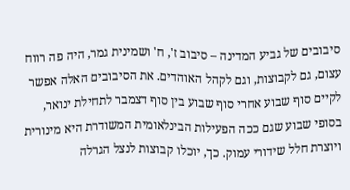סיבובים של גביע המדינה – סיבוב ז', ח' ושמינית גמר, היה פה רווח עצום, גם לקבוצות, וגם לקהל האוהדים. את הסיבובים האלה אפשר לקיים סוף שבוע אחרי סוף שבוע בין סוף דצמבר לתחילת ינואר, בסופי שבוע שגם ככה הפעילות הבינלאומית המשודרת היא מינורית ויוצרת חלל שידורי עמוק. כך, יוכלו קבוצות לנצל הגרלה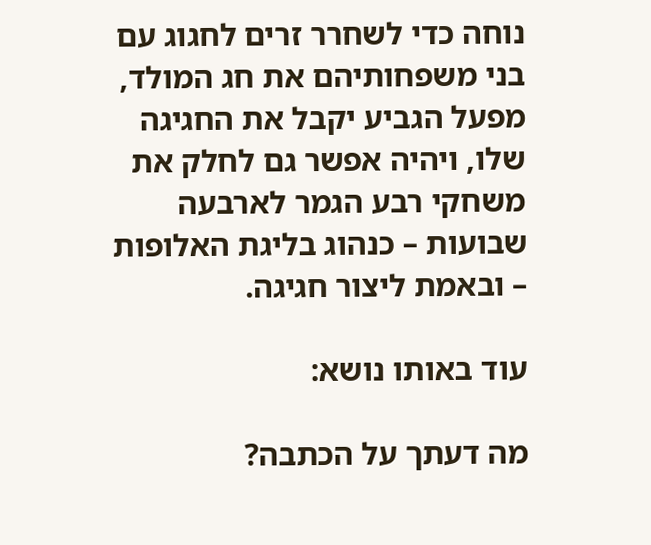נוחה כדי לשחרר זרים לחגוג עם בני משפחותיהם את חג המולד, מפעל הגביע יקבל את החגיגה שלו, ויהיה אפשר גם לחלק את משחקי רבע הגמר לארבעה שבועות – כנהוג בליגת האלופות – ובאמת ליצור חגיגה.

עוד באותו נושא:

מה דעתך על הכתבה?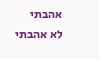אהבתי
לא אהבתי